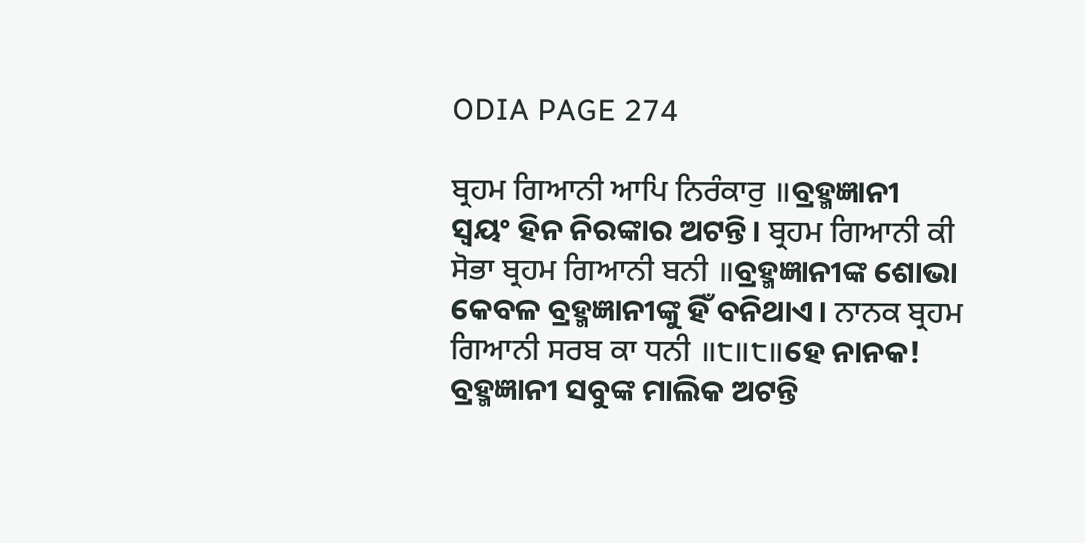ODIA PAGE 274

ਬ੍ਰਹਮ ਗਿਆਨੀ ਆਪਿ ਨਿਰੰਕਾਰੁ ॥ବ୍ରହ୍ମଜ୍ଞାନୀ ସ୍ଵୟଂ ହିନ ନିରଙ୍କାର ଅଟନ୍ତି। ਬ੍ਰਹਮ ਗਿਆਨੀ ਕੀ ਸੋਭਾ ਬ੍ਰਹਮ ਗਿਆਨੀ ਬਨੀ ॥ବ୍ରହ୍ମଜ୍ଞାନୀଙ୍କ ଶୋଭା କେବଳ ବ୍ରହ୍ମଜ୍ଞାନୀଙ୍କୁ ହିଁ ବନିଥାଏ। ਨਾਨਕ ਬ੍ਰਹਮ ਗਿਆਨੀ ਸਰਬ ਕਾ ਧਨੀ ॥੮॥੮॥ହେ ନାନକ! ବ୍ରହ୍ମଜ୍ଞାନୀ ସବୁଙ୍କ ମାଲିକ ଅଟନ୍ତି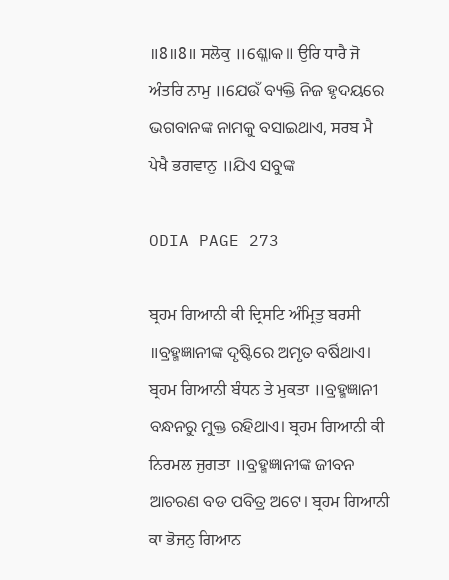॥8॥8॥ ਸਲੋਕੁ ॥ଶ୍ଳୋକ॥ ਉਰਿ ਧਾਰੈ ਜੋ ਅੰਤਰਿ ਨਾਮੁ ॥ଯେଉଁ ବ୍ୟକ୍ତି ନିଜ ହୃଦୟରେ ଭଗବାନଙ୍କ ନାମକୁ ବସାଇଥାଏ, ਸਰਬ ਮੈ ਪੇਖੈ ਭਗਵਾਨੁ ॥ଯିଏ ସବୁଙ୍କ

ODIA PAGE 273

ਬ੍ਰਹਮ ਗਿਆਨੀ ਕੀ ਦ੍ਰਿਸਟਿ ਅੰਮ੍ਰਿਤੁ ਬਰਸੀ ॥ବ୍ରହ୍ମଜ୍ଞାନୀଙ୍କ ଦୃଷ୍ଟିରେ ଅମୃତ ବର୍ଷିଥାଏ। ਬ੍ਰਹਮ ਗਿਆਨੀ ਬੰਧਨ ਤੇ ਮੁਕਤਾ ॥ବ୍ରହ୍ମଜ୍ଞାନୀ ବନ୍ଧନରୁ ମୁକ୍ତ ରହିଥାଏ। ਬ੍ਰਹਮ ਗਿਆਨੀ ਕੀ ਨਿਰਮਲ ਜੁਗਤਾ ॥ବ୍ରହ୍ମଜ୍ଞାନୀଙ୍କ ଜୀବନ ଆଚରଣ ବଡ ପବିତ୍ର ଅଟେ। ਬ੍ਰਹਮ ਗਿਆਨੀ ਕਾ ਭੋਜਨੁ ਗਿਆਨ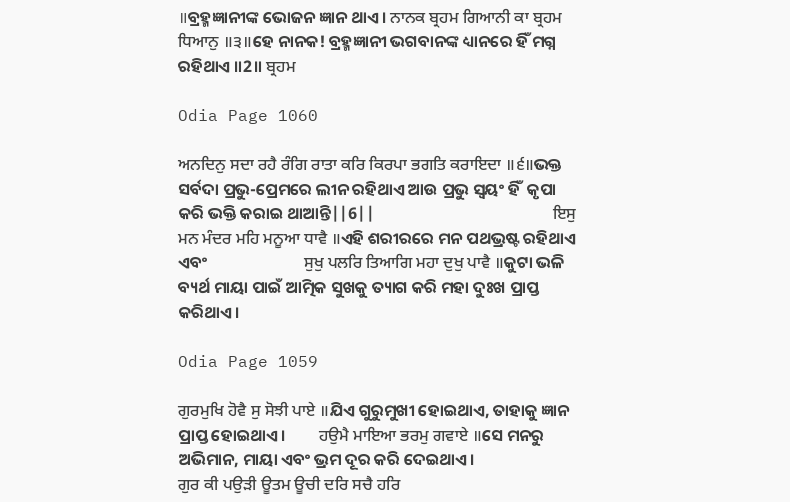॥ବ୍ରହ୍ମଜ୍ଞାନୀଙ୍କ ଭୋଜନ ଜ୍ଞାନ ଥାଏ। ਨਾਨਕ ਬ੍ਰਹਮ ਗਿਆਨੀ ਕਾ ਬ੍ਰਹਮ ਧਿਆਨੁ ॥੩॥ହେ ନାନକ! ବ୍ରହ୍ମଜ୍ଞାନୀ ଭଗବାନଙ୍କ ଧ୍ୟାନରେ ହିଁ ମଗ୍ନ ରହିଥାଏ ॥2॥ ਬ੍ਰਹਮ

Odia Page 1060

ਅਨਦਿਨੁ ਸਦਾ ਰਹੈ ਰੰਗਿ ਰਾਤਾ ਕਰਿ ਕਿਰਪਾ ਭਗਤਿ ਕਰਾਇਦਾ ॥੬॥ଭକ୍ତ ସର୍ବଦା ପ୍ରଭୁ-ପ୍ରେମରେ ଲୀନ ରହିଥାଏ ଆଉ ପ୍ରଭୁ ସ୍ଵୟଂ ହିଁ  କୃପା କରି ଭକ୍ତି କରାଇ ଥାଆନ୍ତି||6||                                                ਇਸੁ ਮਨ ਮੰਦਰ ਮਹਿ ਮਨੂਆ ਧਾਵੈ ॥ଏହି ଶରୀରରେ ମନ ପଥଭ୍ରଷ୍ଟ ରହିଥାଏ ଏବଂ                          ਸੁਖੁ ਪਲਰਿ ਤਿਆਗਿ ਮਹਾ ਦੁਖੁ ਪਾਵੈ ॥କୁଟା ଭଳି ବ୍ୟର୍ଥ ମାୟା ପାଇଁ ଆତ୍ମିକ ସୁଖକୁ ତ୍ୟାଗ କରି ମହା ଦୁଃଖ ପ୍ରାପ୍ତ କରିଥାଏ।

Odia Page 1059

ਗੁਰਮੁਖਿ ਹੋਵੈ ਸੁ ਸੋਝੀ ਪਾਏ ॥ଯିଏ ଗୁରୁମୁଖୀ ହୋଇଥାଏ, ତାହାକୁ ଜ୍ଞାନ ପ୍ରାପ୍ତ ହୋଇଥାଏ।         ਹਉਮੈ ਮਾਇਆ ਭਰਮੁ ਗਵਾਏ ॥ସେ ମନରୁ ଅଭିମାନ, ମାୟା ଏବଂ ଭ୍ରମ ଦୂର କରି ଦେଇଥାଏ।                         ਗੁਰ ਕੀ ਪਉੜੀ ਊਤਮ ਊਚੀ ਦਰਿ ਸਚੈ ਹਰਿ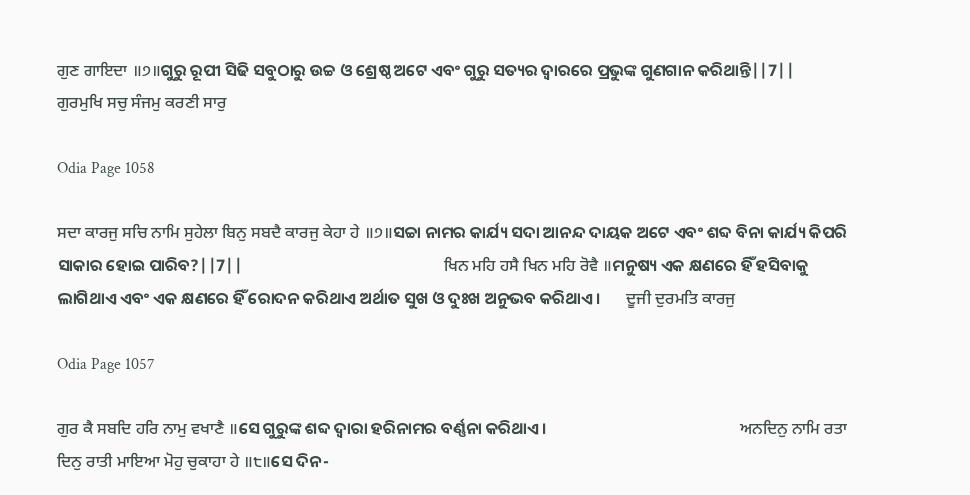ਗੁਣ ਗਾਇਦਾ ॥੭॥ଗୁରୁ ରୂପୀ ସିଢି ସବୁଠାରୁ ଉଚ୍ଚ ଓ ଶ୍ରେଷ୍ଠ ଅଟେ ଏବଂ ଗୁରୁ ସତ୍ୟର ଦ୍ଵାରରେ ପ୍ରଭୁଙ୍କ ଗୁଣଗାନ କରିଥାନ୍ତି||7||                                                    ਗੁਰਮੁਖਿ ਸਚੁ ਸੰਜਮੁ ਕਰਣੀ ਸਾਰੁ

Odia Page 1058

ਸਦਾ ਕਾਰਜੁ ਸਚਿ ਨਾਮਿ ਸੁਹੇਲਾ ਬਿਨੁ ਸਬਦੈ ਕਾਰਜੁ ਕੇਹਾ ਹੇ ॥੭॥ସଚ୍ଚା ନାମର କାର୍ଯ୍ୟ ସଦା ଆନନ୍ଦ ଦାୟକ ଅଟେ ଏବଂ ଶବ୍ଦ ବିନା କାର୍ଯ୍ୟ କିପରି ସାକାର ହୋଇ ପାରିବ?||7||                                                      ਖਿਨ ਮਹਿ ਹਸੈ ਖਿਨ ਮਹਿ ਰੋਵੈ ॥ମନୁଷ୍ୟ ଏକ କ୍ଷଣରେ ହିଁ ହସିବାକୁ ଲାଗିଥାଏ ଏବଂ ଏକ କ୍ଷଣରେ ହିଁ ରୋଦନ କରିଥାଏ ଅର୍ଥାତ ସୁଖ ଓ ଦୁଃଖ ଅନୁଭବ କରିଥାଏ।       ਦੂਜੀ ਦੁਰਮਤਿ ਕਾਰਜੁ

Odia Page 1057

ਗੁਰ ਕੈ ਸਬਦਿ ਹਰਿ ਨਾਮੁ ਵਖਾਣੈ ॥ସେ ଗୁରୁଙ୍କ ଶବ୍ଦ ଦ୍ଵାରା ହରିନାମର ବର୍ଣ୍ଣନା କରିଥାଏ।                                                    ਅਨਦਿਨੁ ਨਾਮਿ ਰਤਾ ਦਿਨੁ ਰਾਤੀ ਮਾਇਆ ਮੋਹੁ ਚੁਕਾਹਾ ਹੇ ॥੮॥ସେ ଦିନ-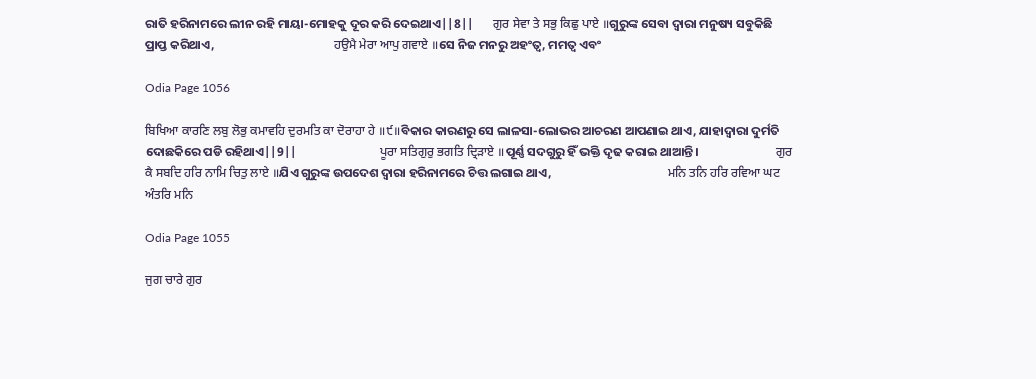ରାତି ହରିନାମରେ ଲୀନ ରହି ମାୟା-ମୋହକୁ ଦୂର କରି ଦେଇଥାଏ||8||       ਗੁਰ ਸੇਵਾ ਤੇ ਸਭੁ ਕਿਛੁ ਪਾਏ ॥ଗୁରୁଙ୍କ ସେବା ଦ୍ଵାରା ମନୁଷ୍ୟ ସବୁକିଛି ପ୍ରାପ୍ତ କରିଥାଏ,                                           ਹਉਮੈ ਮੇਰਾ ਆਪੁ ਗਵਾਏ ॥ସେ ନିଜ ମନରୁ ଅହଂତ୍ଵ, ମମତ୍ଵ ଏବଂ

Odia Page 1056

ਬਿਖਿਆ ਕਾਰਣਿ ਲਬੁ ਲੋਭੁ ਕਮਾਵਹਿ ਦੁਰਮਤਿ ਕਾ ਦੋਰਾਹਾ ਹੇ ॥੯॥ବିକାର କାରଣରୁ ସେ ଲାଳସା-ଲୋଭର ଆଚରଣ ଆପଣାଇ ଥାଏ, ଯାହାଦ୍ୱାରା ଦୁର୍ମତି ଦୋଛକିରେ ପଡି ରହିଥାଏ||9||                              ਪੂਰਾ ਸਤਿਗੁਰੁ ਭਗਤਿ ਦ੍ਰਿੜਾਏ ॥ପୂର୍ଣ୍ଣ ସଦଗୁରୁ ହିଁ ଭକ୍ତି ଦୃଢ କରାଇ ଥାଆନ୍ତି।                            ਗੁਰ ਕੈ ਸਬਦਿ ਹਰਿ ਨਾਮਿ ਚਿਤੁ ਲਾਏ ॥ଯିଏ ଗୁରୁଙ୍କ ଉପଦେଶ ଦ୍ଵାରା ହରିନାମରେ ଚିତ୍ତ ଲଗାଇ ଥାଏ,                                          ਮਨਿ ਤਨਿ ਹਰਿ ਰਵਿਆ ਘਟ ਅੰਤਰਿ ਮਨਿ

Odia Page 1055

ਜੁਗ ਚਾਰੇ ਗੁਰ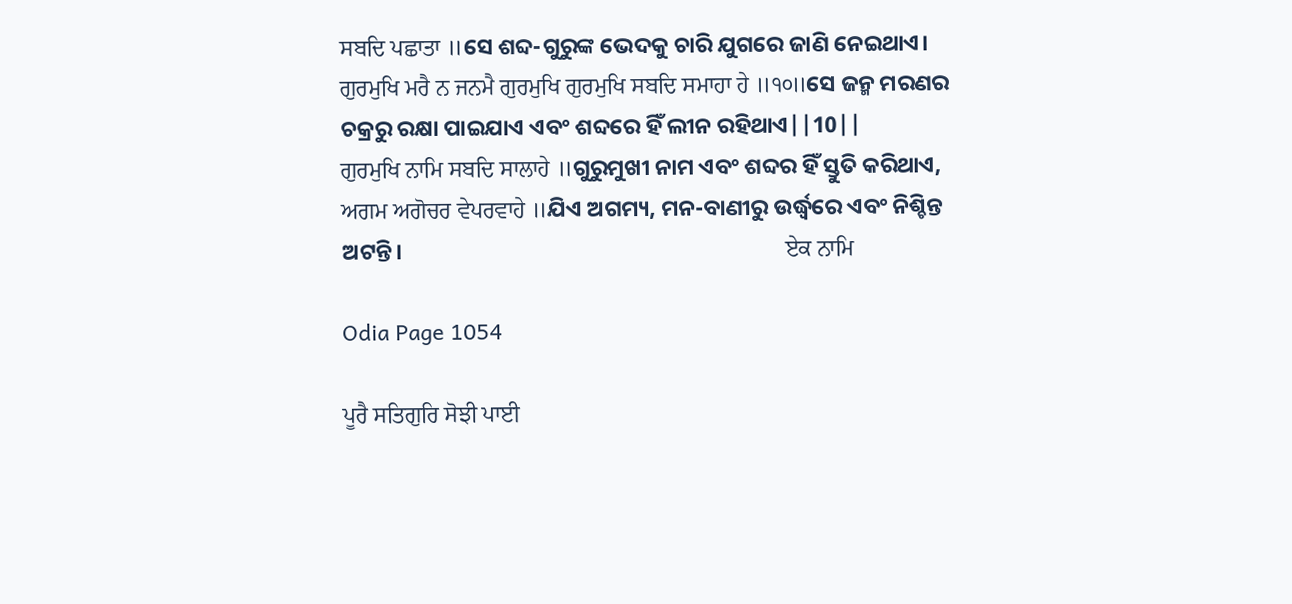ਸਬਦਿ ਪਛਾਤਾ ॥ସେ ଶବ୍ଦ-ଗୁରୁଙ୍କ ଭେଦକୁ ଚାରି ଯୁଗରେ ଜାଣି ନେଇଥାଏ।                                ਗੁਰਮੁਖਿ ਮਰੈ ਨ ਜਨਮੈ ਗੁਰਮੁਖਿ ਗੁਰਮੁਖਿ ਸਬਦਿ ਸਮਾਹਾ ਹੇ ॥੧੦॥ସେ ଜନ୍ମ ମରଣର ଚକ୍ରରୁ ରକ୍ଷା ପାଇଯାଏ ଏବଂ ଶବ୍ଦରେ ହିଁ ଲୀନ ରହିଥାଏ||10||                                                        ਗੁਰਮੁਖਿ ਨਾਮਿ ਸਬਦਿ ਸਾਲਾਹੇ ॥ଗୁରୁମୁଖୀ ନାମ ଏବଂ ଶବ୍ଦର ହିଁ ସ୍ତୁତି କରିଥାଏ,                                         ਅਗਮ ਅਗੋਚਰ ਵੇਪਰਵਾਹੇ ॥ଯିଏ ଅଗମ୍ୟ, ମନ-ବାଣୀରୁ ଉର୍ଦ୍ଧ୍ଵରେ ଏବଂ ନିଶ୍ଚିନ୍ତ ଅଟନ୍ତି।                                                                           ਏਕ ਨਾਮਿ

Odia Page 1054

ਪੂਰੈ ਸਤਿਗੁਰਿ ਸੋਝੀ ਪਾਈ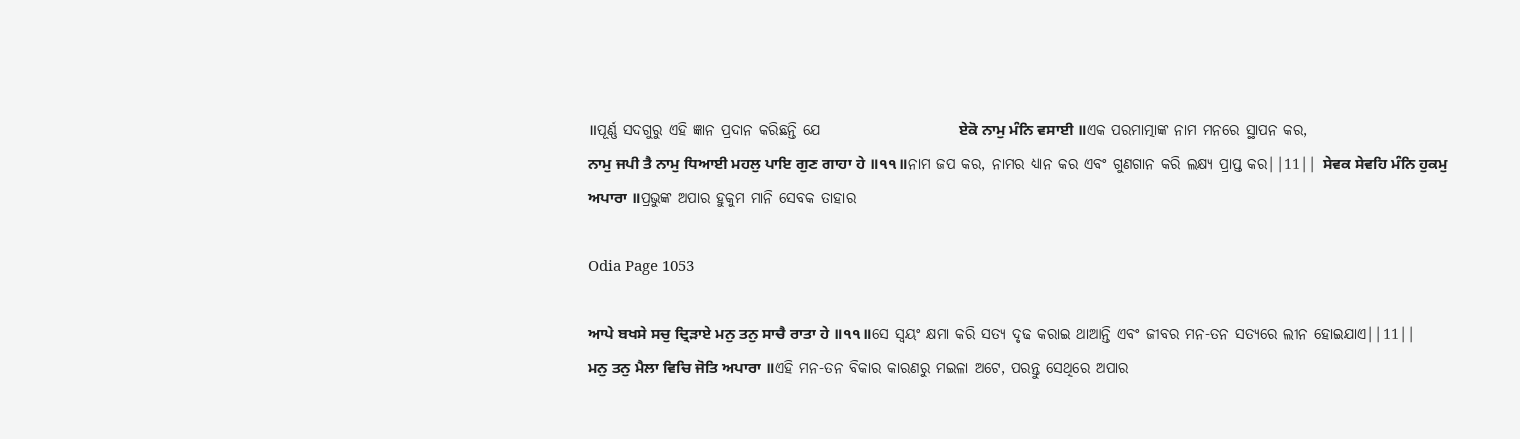॥ପୂର୍ଣ୍ଣ ସଦଗୁରୁ ଏହି ଜ୍ଞାନ ପ୍ରଦାନ କରିଛନ୍ତି ଯେ                       ਏਕੋ ਨਾਮੁ ਮੰਨਿ ਵਸਾਈ ॥ଏକ ପରମାତ୍ମାଙ୍କ ନାମ ମନରେ ସ୍ଥାପନ କର,                                                                            ਨਾਮੁ ਜਪੀ ਤੈ ਨਾਮੁ ਧਿਆਈ ਮਹਲੁ ਪਾਇ ਗੁਣ ਗਾਹਾ ਹੇ ॥੧੧॥ନାମ ଜପ କର, ନାମର ଧ୍ୟାନ କର ଏବଂ ଗୁଣଗାନ କରି ଲକ୍ଷ୍ୟ ପ୍ରାପ୍ତ କର||11|| ਸੇਵਕ ਸੇਵਹਿ ਮੰਨਿ ਹੁਕਮੁ ਅਪਾਰਾ ॥ପ୍ରଭୁଙ୍କ ଅପାର ହୁକୁମ ମାନି ସେବକ ତାହାର

Odia Page 1053

ਆਪੇ ਬਖਸੇ ਸਚੁ ਦ੍ਰਿੜਾਏ ਮਨੁ ਤਨੁ ਸਾਚੈ ਰਾਤਾ ਹੇ ॥੧੧॥ସେ ସ୍ଵୟଂ କ୍ଷମା କରି ସତ୍ୟ ଦୃଢ କରାଇ ଥାଆନ୍ତି ଏବଂ ଜୀବର ମନ-ତନ ସତ୍ୟରେ ଲୀନ ହୋଇଯାଏ||11||                                           ਮਨੁ ਤਨੁ ਮੈਲਾ ਵਿਚਿ ਜੋਤਿ ਅਪਾਰਾ ॥ଏହି ମନ-ତନ ବିକାର କାରଣରୁ ମଇଳା ଅଟେ, ପରନ୍ତୁ ସେଥିରେ ଅପାର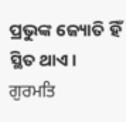ପ୍ରଭୁଙ୍କ ଜ୍ୟୋତି ହିଁ ସ୍ଥିତ ଥାଏ।                                              ਗੁਰਮਤਿ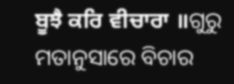ਬੂਝੈ ਕਰਿ ਵੀਚਾਰਾ ॥ଗୁରୁ ମତାନୁସାରେ ବିଚାର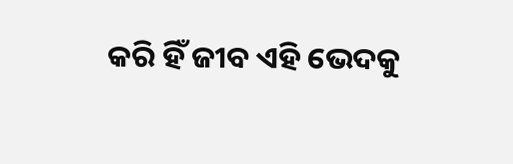କରି ହିଁ ଜୀବ ଏହି ଭେଦକୁ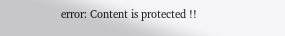error: Content is protected !!